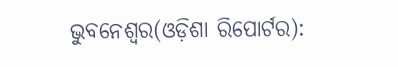ଭୁବନେଶ୍ୱର(ଓଡ଼ିଶା ରିପୋର୍ଟର):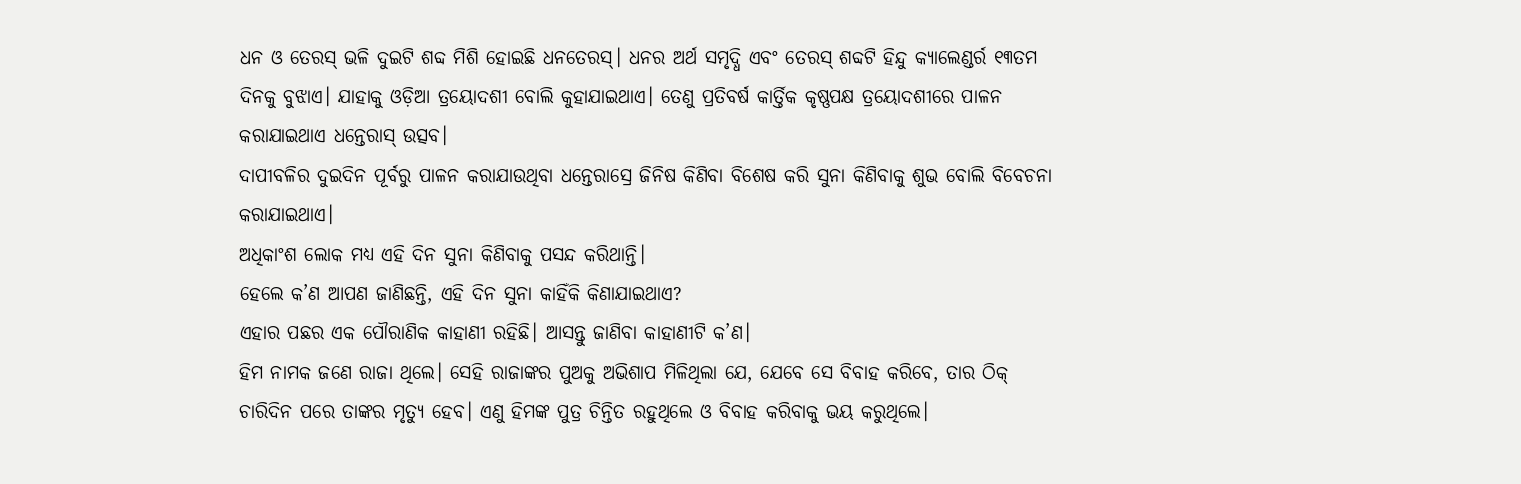ଧନ ଓ ତେରସ୍ ଭଳି ଦୁଇଟି ଶବ୍ଦ ମିଶି ହୋଇଛି ଧନତେରସ୍। ଧନର ଅର୍ଥ ସମୃଦ୍ଧି ଏବଂ ତେରସ୍ ଶବ୍ଦଟି ହିନ୍ଦୁ କ୍ୟାଲେଣ୍ଡର୍ର ୧୩ତମ ଦିନକୁ ବୁଝାଏ। ଯାହାକୁ ଓଡ଼ିଆ ତ୍ରୟୋଦଶୀ ବୋଲି କୁହାଯାଇଥାଏ। ତେଣୁ ପ୍ରତିବର୍ଷ କାର୍ତ୍ତିକ କୃଷ୍ଣପକ୍ଷ ତ୍ରୟୋଦଶୀରେ ପାଳନ କରାଯାଇଥାଏ ଧନ୍ତେରାସ୍ ଉତ୍ସବ।
ଦାପୀବଳିର ଦୁଇଦିନ ପୂର୍ବରୁ ପାଳନ କରାଯାଉଥିବା ଧନ୍ତେରାସ୍ରେ ଜିନିଷ କିଣିବା ବିଶେଷ କରି ସୁନା କିଣିବାକୁ ଶୁଭ ବୋଲି ବିବେଚନା କରାଯାଇଥାଏ।
ଅଧିକାଂଶ ଲୋକ ମଧ୍ୟ ଏହି ଦିନ ସୁନା କିଣିବାକୁ ପସନ୍ଦ କରିଥାନ୍ତି।
ହେଲେ କ’ଣ ଆପଣ ଜାଣିଛନ୍ତି, ଏହି ଦିନ ସୁନା କାହିଁକି କିଣାଯାଇଥାଏ?
ଏହାର ପଛର ଏକ ପୌରାଣିକ କାହାଣୀ ରହିଛି। ଆସନ୍ତୁ ଜାଣିବା କାହାଣୀଟି କ’ଣ।
ହିମ ନାମକ ଜଣେ ରାଜା ଥିଲେ। ସେହି ରାଜାଙ୍କର ପୁଅକୁ ଅଭିଶାପ ମିଳିଥିଲା ଯେ, ଯେବେ ସେ ବିବାହ କରିବେ, ତାର ଠିକ୍ ଚାରିଦିନ ପରେ ତାଙ୍କର ମୃତ୍ୟୁ ହେବ। ଏଣୁ ହିମଙ୍କ ପୁତ୍ର ଚିନ୍ତିତ ରହୁଥିଲେ ଓ ବିବାହ କରିବାକୁ ଭୟ କରୁଥିଲେ।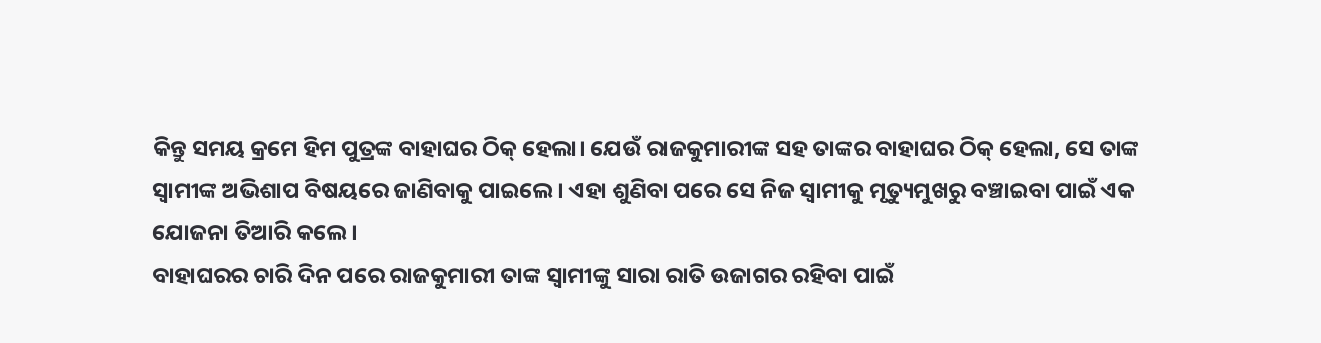କିନ୍ତୁ ସମୟ କ୍ରମେ ହିମ ପୁତ୍ରଙ୍କ ବାହାଘର ଠିକ୍ ହେଲା। ଯେଉଁ ରାଜକୁମାରୀଙ୍କ ସହ ତାଙ୍କର ବାହାଘର ଠିକ୍ ହେଲା, ସେ ତାଙ୍କ ସ୍ୱାମୀଙ୍କ ଅଭିଶାପ ବିଷୟରେ ଜାଣିବାକୁ ପାଇଲେ। ଏହା ଶୁଣିବା ପରେ ସେ ନିଜ ସ୍ୱାମୀକୁ ମୃତ୍ୟୁମୁଖରୁ ବଞ୍ଚାଇବା ପାଇଁ ଏକ ଯୋଜନା ତିଆରି କଲେ।
ବାହାଘରର ଚାରି ଦିନ ପରେ ରାଜକୁମାରୀ ତାଙ୍କ ସ୍ୱାମୀଙ୍କୁ ସାରା ରାତି ଉଜାଗର ରହିବା ପାଇଁ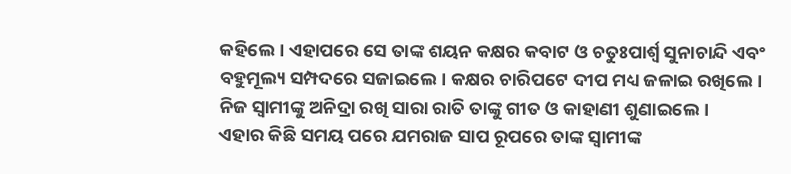କହିଲେ। ଏହାପରେ ସେ ତାଙ୍କ ଶୟନ କକ୍ଷର କବାଟ ଓ ଚତୁଃପାର୍ଶ୍ୱ ସୁନାଚାନ୍ଦି ଏବଂ ବହୁମୂଲ୍ୟ ସମ୍ପଦରେ ସଜାଇଲେ। କକ୍ଷର ଚାରିପଟେ ଦୀପ ମଧ୍ୟ ଜଳାଇ ରଖିଲେ। ନିଜ ସ୍ୱାମୀଙ୍କୁ ଅନିଦ୍ରା ରଖି ସାରା ରାତି ତାଙ୍କୁ ଗୀତ ଓ କାହାଣୀ ଶୁଣାଇଲେ।
ଏହାର କିଛି ସମୟ ପରେ ଯମରାଜ ସାପ ରୂପରେ ତାଙ୍କ ସ୍ୱାମୀଙ୍କ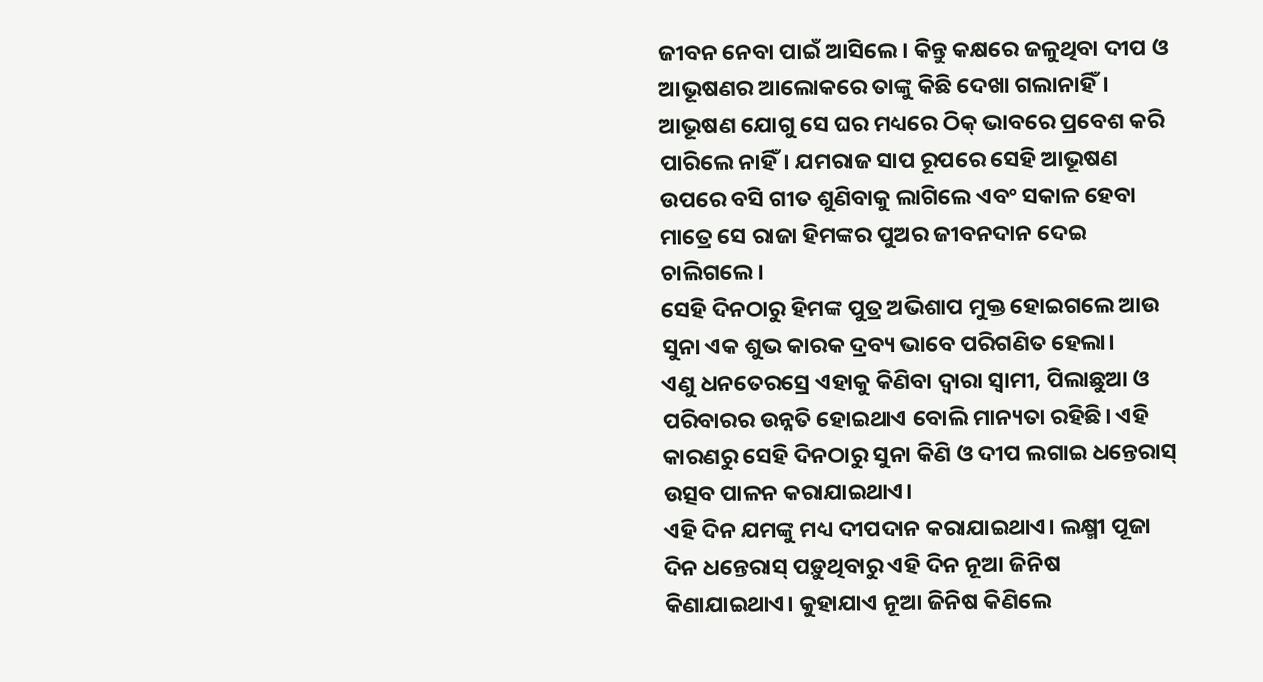ଜୀବନ ନେବା ପାଇଁ ଆସିଲେ। କିନ୍ତୁ କକ୍ଷରେ ଜଳୁଥିବା ଦୀପ ଓ ଆଭୂଷଣର ଆଲୋକରେ ତାଙ୍କୁ କିଛି ଦେଖା ଗଲାନାହିଁ।
ଆଭୂଷଣ ଯୋଗୁ ସେ ଘର ମଧ୍ୟରେ ଠିକ୍ ଭାବରେ ପ୍ରବେଶ କରି ପାରିଲେ ନାହିଁ। ଯମରାଜ ସାପ ରୂପରେ ସେହି ଆଭୂଷଣ ଉପରେ ବସି ଗୀତ ଶୁଣିବାକୁ ଲାଗିଲେ ଏବଂ ସକାଳ ହେବା ମାତ୍ରେ ସେ ରାଜା ହିମଙ୍କର ପୁଅର ଜୀବନଦାନ ଦେଇ ଚାଲିଗଲେ।
ସେହି ଦିନଠାରୁ ହିମଙ୍କ ପୁତ୍ର ଅଭିଶାପ ମୁକ୍ତ ହୋଇଗଲେ ଆଉ ସୁନା ଏକ ଶୁଭ କାରକ ଦ୍ରବ୍ୟ ଭାବେ ପରିଗଣିତ ହେଲା।
ଏଣୁ ଧନତେରସ୍ରେ ଏହାକୁ କିଣିବା ଦ୍ୱାରା ସ୍ୱାମୀ, ପିଲାଛୁଆ ଓ ପରିବାରର ଉନ୍ନତି ହୋଇଥାଏ ବୋଲି ମାନ୍ୟତା ରହିଛି। ଏହି କାରଣରୁ ସେହି ଦିନଠାରୁ ସୁନା କିଣି ଓ ଦୀପ ଲଗାଇ ଧନ୍ତେରାସ୍ ଉତ୍ସବ ପାଳନ କରାଯାଇଥାଏ।
ଏହି ଦିନ ଯମଙ୍କୁ ମଧ୍ୟ ଦୀପଦାନ କରାଯାଇଥାଏ। ଲକ୍ଷ୍ମୀ ପୂଜା ଦିନ ଧନ୍ତେରାସ୍ ପଡ଼ୁଥିବାରୁ ଏହି ଦିନ ନୂଆ ଜିନିଷ କିଣାଯାଇଥାଏ। କୁହାଯାଏ ନୂଆ ଜିନିଷ କିଣିଲେ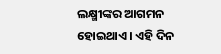ଲକ୍ଷ୍ମୀଙ୍କର ଆଗମନ ହୋଇଥାଏ। ଏହି ଦିନ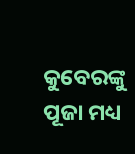କୁବେରଙ୍କୁ ପୂଜା ମଧ୍ୟ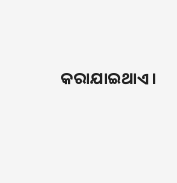କରାଯାଇଥାଏ।